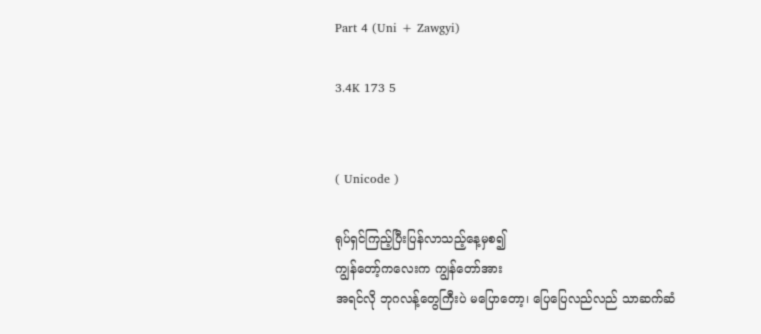Part 4 (Uni + Zawgyi)

3.4K 173 5


( Unicode )

ရုပ်ရှင်ကြည့်ပြီးပြန်လာသည့်နေ့မှစ၍
ကျွန်တော့်ကလေးက ကျွန်တော်အား
အရင်လို ဘုဂလန့်တွေကြီးပဲ မပြောတော့၊ ပြေပြေလည်လည် သာဆက်ဆံ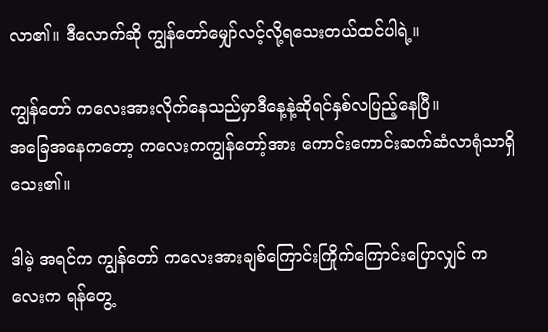လာ၏။ ဒီလောက်ဆို ကျွန်တော်မျှော်လင့်လို့ရသေးတယ်ထင်ပါရဲ့။

ကျွန်တော် ကလေးအားလိုက်နေသည်မှာဒီနေ့နဲ့ဆိုရင်နှစ်လပြည့်နေပြီ။
အခြေအနေကတော့ ကလေးကကျွန်တော့်အား ကောင်းကောင်းဆက်ဆံလာရုံသာရှိသေး၏။

ဒါမဲ့ အရင်က ကျွန်တော် ကလေးအားချစ်ကြောင်းကြိုက်ကြောင်းပြောလျှင် ကလေးက ရန်တွေ့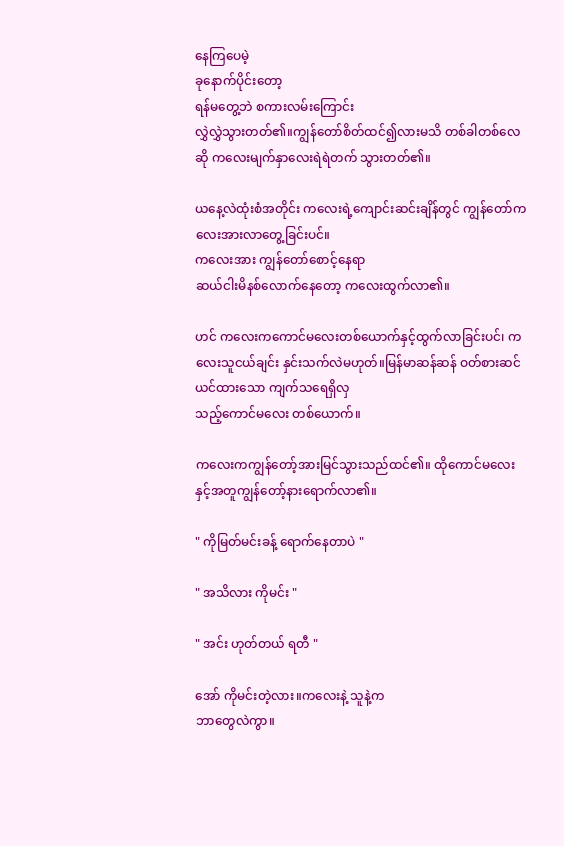နေကြပေမဲ့
ခုနောက်ပိုင်းတော့
ရန်မတွေ့ဘဲ စကားလမ်းကြောင်း
လွှဲလွှဲသွားတတ်၏။ကျွန်တော်စိတ်ထင်၍လားမသိ တစ်ခါတစ်လေဆို ကလေးမျက်နှာလေးရဲရဲတက် သွားတတ်၏။

ယနေ့လဲထုံးစံအတိုင်း ကလေးရဲ့ကျောင်းဆင်းချိန်တွင် ကျွန်တော်ကလေးအားလာတွေ့ခြင်းပင်။
ကလေးအား ကျွန်တော်စောင့်နေရာ
ဆယ်ငါးမိနစ်လောက်နေတော့ ကလေးထွက်လာ၏။

ဟင် ကလေးကကောင်မလေးတစ်ယောက်နှင့်ထွက်လာခြင်းပင်၊ ကလေးသူငယ်ချင်း နှင်းသက်လဲမဟုတ်။မြန်မာဆန်ဆန် ဝတ်စားဆင်ယင်ထားသော ကျက်သရေရှိလှ
သည့်ကောင်မလေး တစ်ယောက်။

ကလေးကကျွန်တော့်အားမြင်သွားသည်ထင်၏။ ထိုကောင်မလေးနှင့်အတူကျွန်တော့်နားရောက်လာ၏။

" ကိုမြတ်မင်းခန့် ရောက်နေတာပဲ "

" အသိလား ကိုမင်း "

" အင်း ဟုတ်တယ် ရတီ "

အော် ကိုမင်းတဲ့လား။ကလေးနဲ့ သူနဲ့က
ဘာတွေလဲကွာ။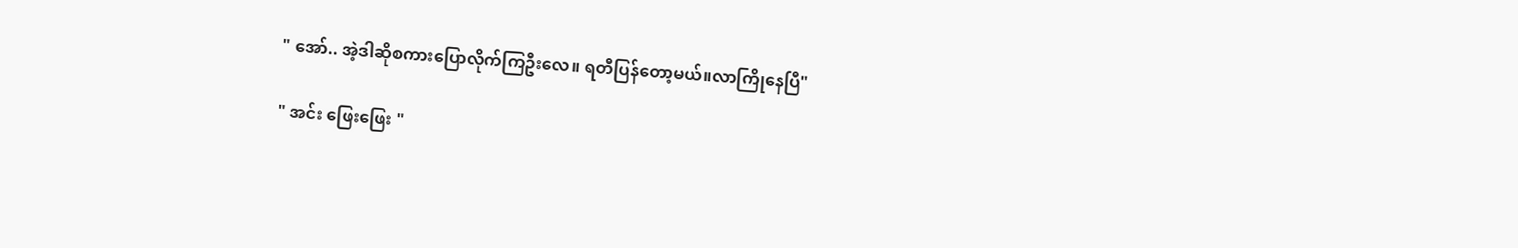" အော်.. အဲ့ဒါဆိုစကားပြောလိုက်ကြဦးလေ။ ရတီပြန်တော့မယ်။လာကြိုနေပြီ"

" အင်း ဖြေးဖြေး "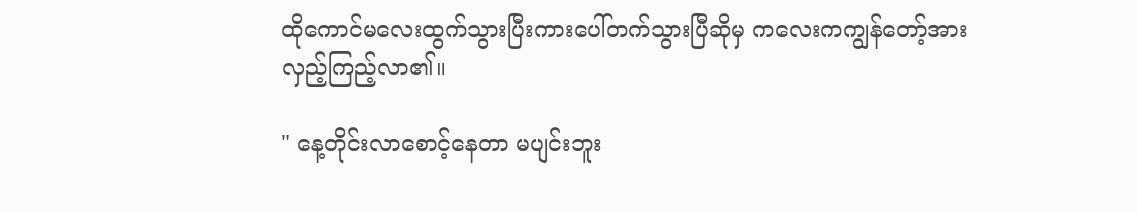ထိုကောင်မလေးထွက်သွားပြီးကားပေါ်တက်သွားပြီဆိုမှ ကလေးကကျွန်တော့်အားလှည့်ကြည့်လာ၏။

" နေ့တိုင်းလာစောင့်နေတာ မပျင်းဘူး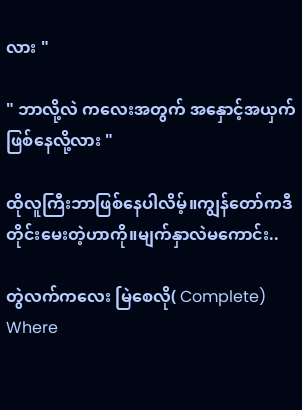လား "

" ဘာလို့လဲ ကလေးအတွက် အနှောင့်အယှက်ဖြစ်နေလို့လား "

ထိုလူကြီးဘာဖြစ်နေပါလိမ့်။ကျွန်တော်ကဒီတိုင်းမေးတဲ့ဟာကို။မျက်နှာလဲမကောင်း..

တွဲလက်ကလေး မြဲစေလို( Complete) Where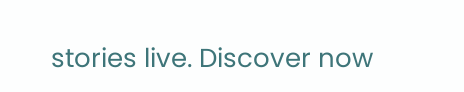stories live. Discover now